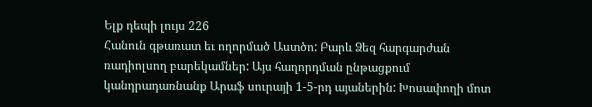Ելք դեպի լույս 226
Հանուն գթառատ եւ ողորմած Աստծո: Բարև Ձեզ հարգարժան ռադիոլսող բարեկամներ: Այս հաղորդման ընթացքում կանդրադառնանք Արաֆ սուրայի 1-5-րդ այաներին: Խոսափողի մոտ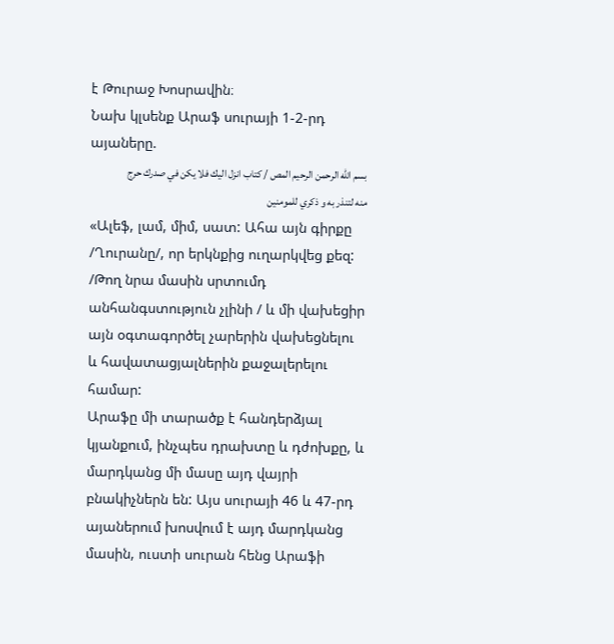է Թուրաջ Խոսրավին։
Նախ կլսենք Արաֆ սուրայի 1-2-րդ այաները.
بسم الله الرحمن الرحيم المص / كتاب انزل اليك فلا يكن في صدرك حرج منه لتنذر به و ذكري للمومنين
«Ալեֆ, լամ, միմ, սատ: Ահա այն գիրքը /Ղուրանը/, որ երկնքից ուղարկվեց քեզ: /Թող նրա մասին սրտումդ անհանգստություն չլինի / և մի վախեցիր այն օգտագործել չարերին վախեցնելու և հավատացյալներին քաջալերելու համար:
Արաֆը մի տարածք է հանդերձյալ կյանքում, ինչպես դրախտը և դժոխքը, և մարդկանց մի մասը այդ վայրի բնակիչներն են: Այս սուրայի 46 և 47-րդ այաներում խոսվում է այդ մարդկանց մասին, ուստի սուրան հենց Արաֆի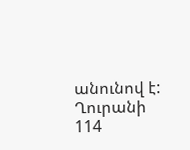անունով է: Ղուրանի 114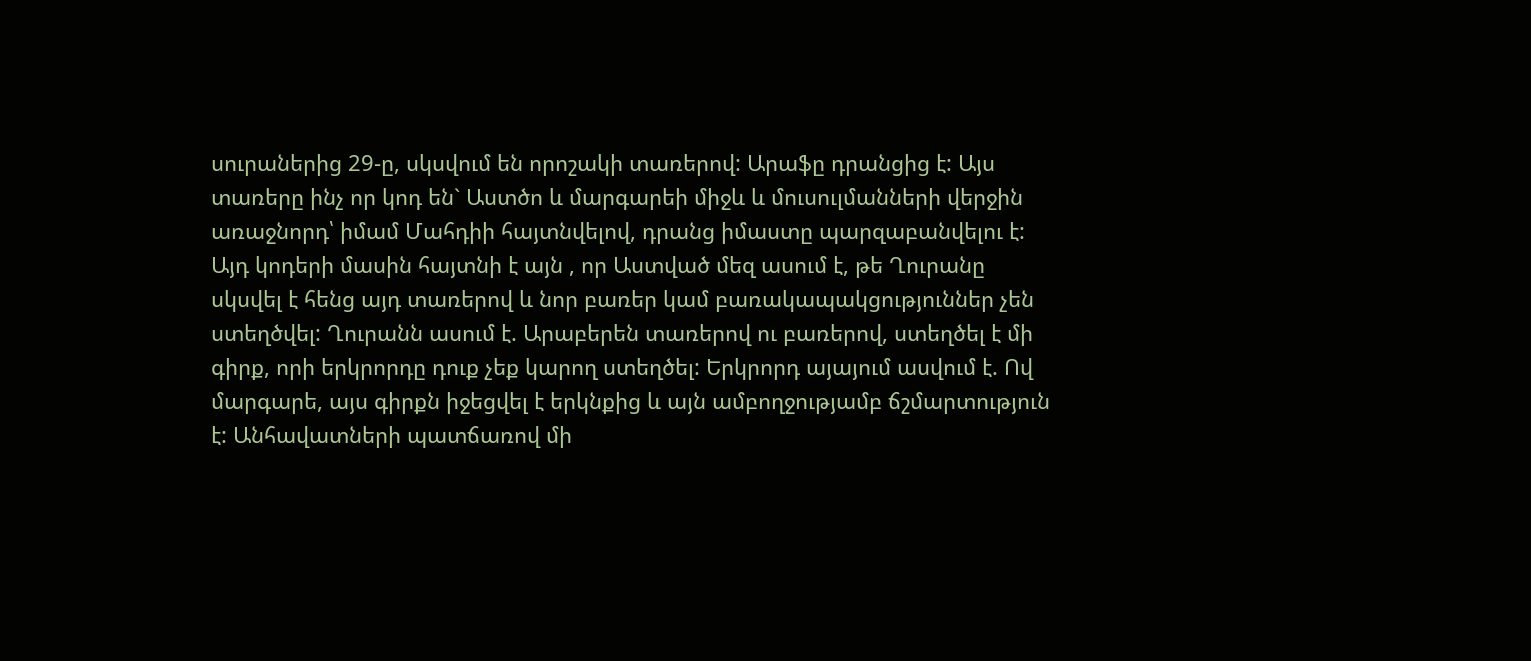սուրաներից 29-ը, սկսվում են որոշակի տառերով: Արաֆը դրանցից է: Այս տառերը ինչ որ կոդ են` Աստծո և մարգարեի միջև և մուսուլմանների վերջին առաջնորդ՝ իմամ Մահդիի հայտնվելով, դրանց իմաստը պարզաբանվելու է: Այդ կոդերի մասին հայտնի է այն , որ Աստված մեզ ասում է, թե Ղուրանը սկսվել է հենց այդ տառերով և նոր բառեր կամ բառակապակցություններ չեն ստեղծվել: Ղուրանն ասում է. Արաբերեն տառերով ու բառերով, ստեղծել է մի գիրք, որի երկրորդը դուք չեք կարող ստեղծել: Երկրորդ այայում ասվում է. Ով մարգարե, այս գիրքն իջեցվել է երկնքից և այն ամբողջությամբ ճշմարտություն է: Անհավատների պատճառով մի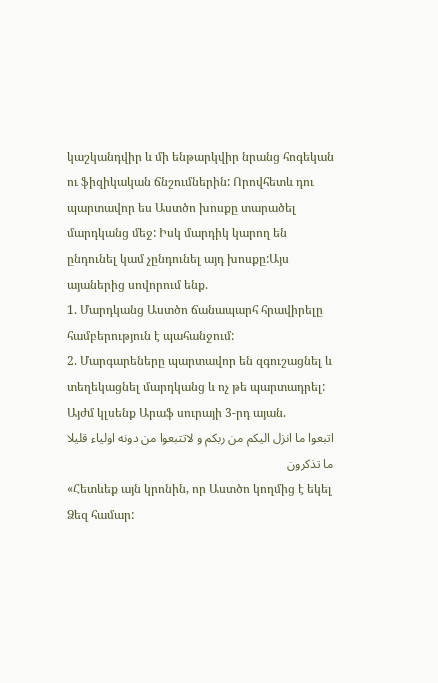կաշկանդվիր և մի ենթարկվիր նրանց հոգեկան ու ֆիզիկական ճնշումներին: Որովհետև դու պարտավոր ես Աստծո խոսքը տարածել մարդկանց մեջ: Իսկ մարդիկ կարող են ընդունել կամ չընդունել այդ խոսքը:Այս այաներից սովորում ենք.
1. Մարդկանց Աստծո ճանապարհ հրավիրելը համբերություն է պահանջում:
2. Մարգարեները պարտավոր են զգուշացնել և տեղեկացնել մարդկանց և ոչ թե պարտադրել:
Այժմ կլսենք Արաֆ սուրայի 3-րդ այան.
اتبعوا ما انزل اليكم من ربكم و لاتتبعوا من دونه اولياء قليلا ما تذكرون
«Հետևեք այն կրոնին, որ Աստծո կողմից է եկել Ձեզ համար: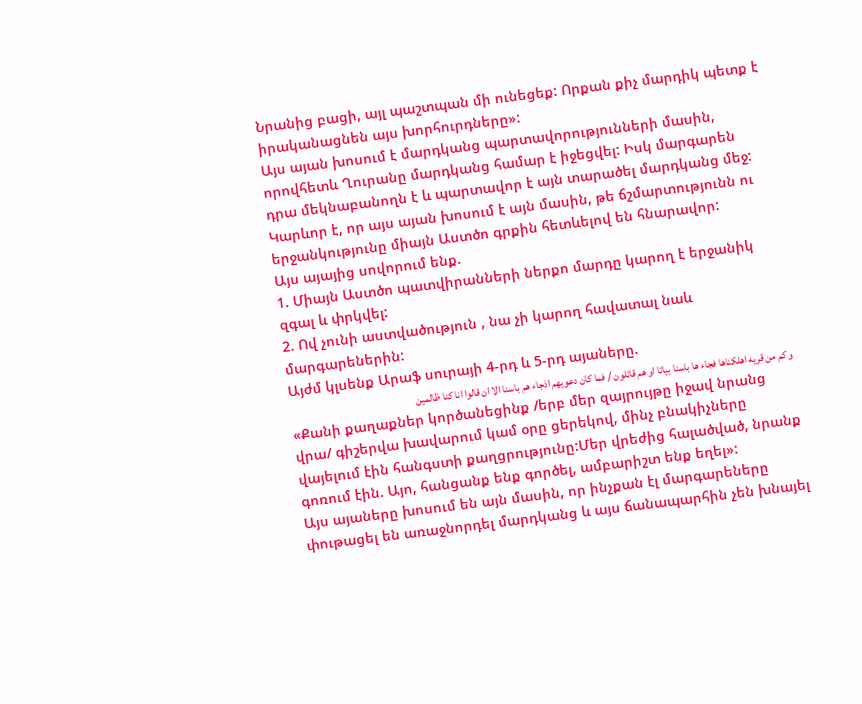Նրանից բացի, այլ պաշտպան մի ունեցեք: Որքան քիչ մարդիկ պետք է իրականացնեն այս խորհուրդները»:
Այս այան խոսում է մարդկանց պարտավորությունների մասին, որովհետև Ղուրանը մարդկանց համար է իջեցվել: Իսկ մարգարեն դրա մեկնաբանողն է և պարտավոր է այն տարածել մարդկանց մեջ: Կարևոր է, որ այս այան խոսում է այն մասին, թե ճշմարտությունն ու երջանկությունը միայն Աստծո գրքին հետևելով են հնարավոր:
Այս այայից սովորում ենք.
1. Միայն Աստծո պատվիրանների ներքո մարդը կարող է երջանիկ զգալ և փրկվել:
2. Ով չունի աստվածություն , նա չի կարող հավատալ նաև մարգարեներին:
Այժմ կլսենք Արաֆ սուրայի 4-րդ և 5-րդ այաները.
و كم من قريه اهلكناها فجاء ها باسنا بياتا او هم قائلون / فما كان دعويهم اذجاء هم باسنا الا ان قالوا انا كنا ظالمين
«Քանի քաղաքներ կործանեցինք /երբ մեր զայրույթը իջավ նրանց վրա/ գիշերվա խավարում կամ օրը ցերեկով, մինչ բնակիչները վայելում էին հանգստի քաղցրությունը:Մեր վրեժից հալածված, նրանք գոռում էին. Այո, հանցանք ենք գործել, ամբարիշտ ենք եղել»:
Այս այաները խոսում են այն մասին, որ ինչքան էլ մարգարեները փութացել են առաջնորդել մարդկանց և այս ճանապարհին չեն խնայել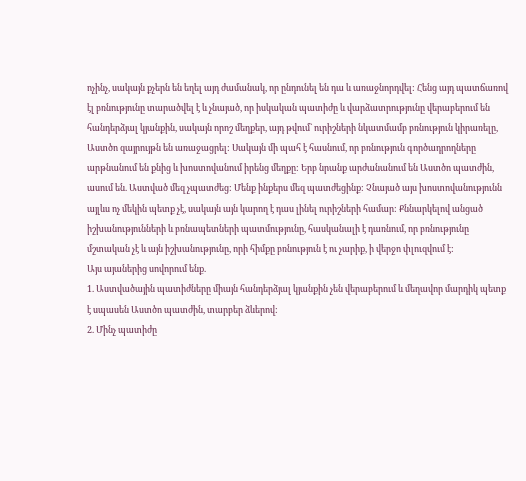ոչինչ, սակայն քչերն են եղել այդ ժամանակ, որ ընդունել են դա և առաջնորդվել: Հենց այդ պատճառով էլ բռնությունը տարածվել է և չնայած, որ իսկական պատիժը և վարձատրությունը վերաբերում են հանդերձյալ կյանքին, սակայն որոշ մեղքեր, այդ թվում` ուրիշների նկատմամբ բռնություն կիրառելը, Աստծո զայրույթն են առաջացրել: Սակայն մի պահ է հասնում, որ բռնություն գործադրողները արթնանում են քնից և խոստովանում իրենց մեղքը: Երբ նրանք արժանանում են Աստծո պատժին, ասում են. Աստված մեզ չպատժեց: Մենք ինքերս մեզ պատժեցինք: Չնայած այս խոստովանությունն այլևս ոչ մեկին պետք չէ, սակայն այն կարող է դաս լինել ուրիշների համար: Քննարկելով անցած իշխանությունների և բռնապետների պատմությունը, հասկանալի է դառնում, որ բռնությունը մշտական չէ և այն իշխանությունը, որի հիմքը բռնություն է ու չարիք, ի վերջո փլուզվում է:
Այս այաներից սովորում ենք.
1. Աստվածային պատիժները միայն հանդերձյալ կյանքին չեն վերաբերում և մեղավոր մարդիկ պետք է սպասեն Աստծո պատժին, տարբեր ձևերով:
2. Մինչ պատիժը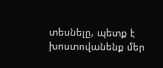տեսնելը, պետք է խոստովանենք մեր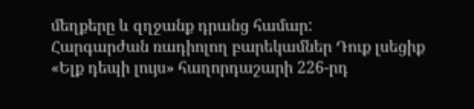մեղքերը և զղջանք դրանց համար:
Հարգարժան ռադիոլող բարեկամներ Դուք լսեցիք «Ելք դեպի լույս» հաղորդաշարի 226-րդ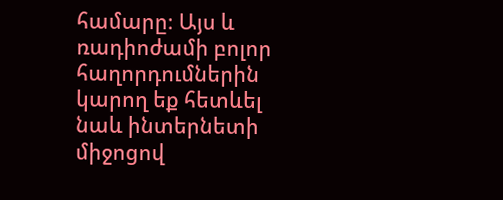համարը։ Այս և ռադիոժամի բոլոր հաղորդումներին կարող եք հետևել նաև ինտերնետի միջոցով